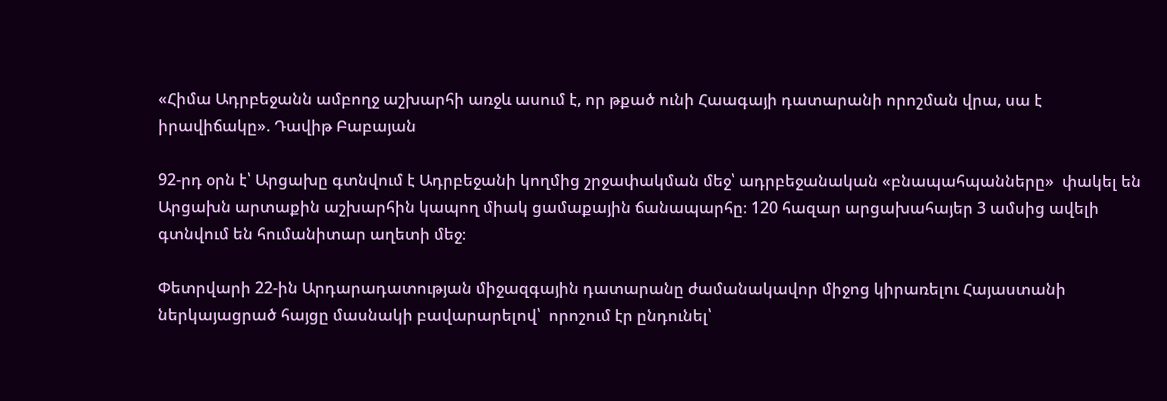«Հիմա Ադրբեջանն ամբողջ աշխարհի առջև ասում է, որ թքած ունի Հաագայի դատարանի որոշման վրա, սա է իրավիճակը». Դավիթ Բաբայան

92-րդ օրն է՝ Արցախը գտնվում է Ադրբեջանի կողմից շրջափակման մեջ՝ ադրբեջանական «բնապահպանները»  փակել են Արցախն արտաքին աշխարհին կապող միակ ցամաքային ճանապարհը։ 120 հազար արցախահայեր 3 ամսից ավելի  գտնվում են հումանիտար աղետի մեջ։

Փետրվարի 22-ին Արդարադատության միջազգային դատարանը ժամանակավոր միջոց կիրառելու Հայաստանի ներկայացրած հայցը մասնակի բավարարելով՝  որոշում էր ընդունել՝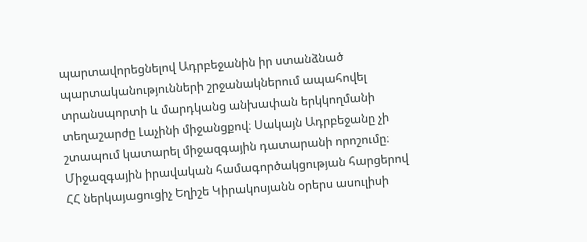պարտավորեցնելով Ադրբեջանին իր ստանձնած պարտականությունների շրջանակներում ապահովել տրանսպորտի և մարդկանց անխափան երկկողմանի տեղաշարժը Լաչինի միջանցքով։ Սակայն Ադրբեջանը չի շտապում կատարել միջազգային դատարանի որոշումը։ Միջազգային իրավական համագործակցության հարցերով ՀՀ ներկայացուցիչ Եղիշե Կիրակոսյանն օրերս ասուլիսի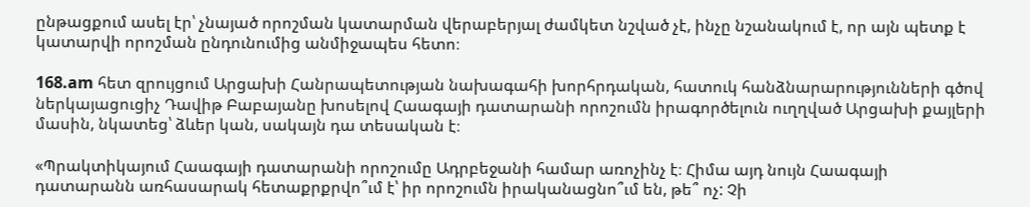ընթացքում ասել էր՝ չնայած որոշման կատարման վերաբերյալ ժամկետ նշված չէ, ինչը նշանակում է, որ այն պետք է կատարվի որոշման ընդունումից անմիջապես հետո։

168.am հետ զրույցում Արցախի Հանրապետության նախագահի խորհրդական, հատուկ հանձնարարությունների գծով ներկայացուցիչ Դավիթ Բաբայանը խոսելով Հաագայի դատարանի որոշումն իրագործելուն ուղղված Արցախի քայլերի մասին, նկատեց՝ ձևեր կան, սակայն դա տեսական է։

«Պրակտիկայում Հաագայի դատարանի որոշումը Ադրբեջանի համար առոչինչ է։ Հիմա այդ նույն Հաագայի դատարանն առհասարակ հետաքրքրվո՞ւմ է՝ իր որոշումն իրականացնո՞ւմ են, թե՞ ոչ: Չի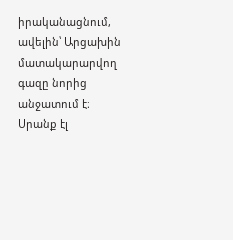իրականացնում, ավելին՝ Արցախին մատակարարվող գազը նորից անջատում է։ Սրանք էլ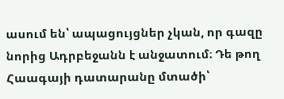ասում են՝ ապացույցներ չկան, որ գազը նորից Ադրբեջանն է անջատում։ Դե թող Հաագայի դատարանը մտածի՝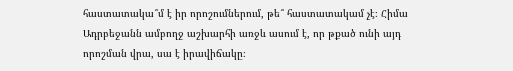հաստատակա՞մ է իր որոշումներում, թե՞ հաստատակամ չէ։ Հիմա Ադրբեջանն ամբողջ աշխարհի առջև ասում է, որ թքած ունի այդ որոշման վրա, սա է իրավիճակը։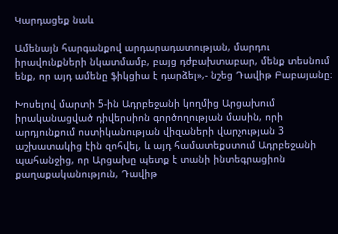Կարդացեք նաև

Ամենայն հարգանքով արդարադատության, մարդու իրավունքների նկատմամբ, բայց դժբախտաբար, մենք տեսնում ենք, որ այդ ամենը ֆիկցիա է դարձել»,- նշեց Դավիթ Բաբայանը։

Խոսելով մարտի 5-ին Ադրբեջանի կողմից Արցախում իրականացված դիվերսիոն գործողության մասին, որի արդյունքում ոստիկանության վիզաների վարչության 3 աշխատակից էին զոհվել, և այդ համատեքստում Ադրբեջանի պահանջից, որ Արցախը պետք է տանի ինտեգրացիոն քաղաքականություն, Դավիթ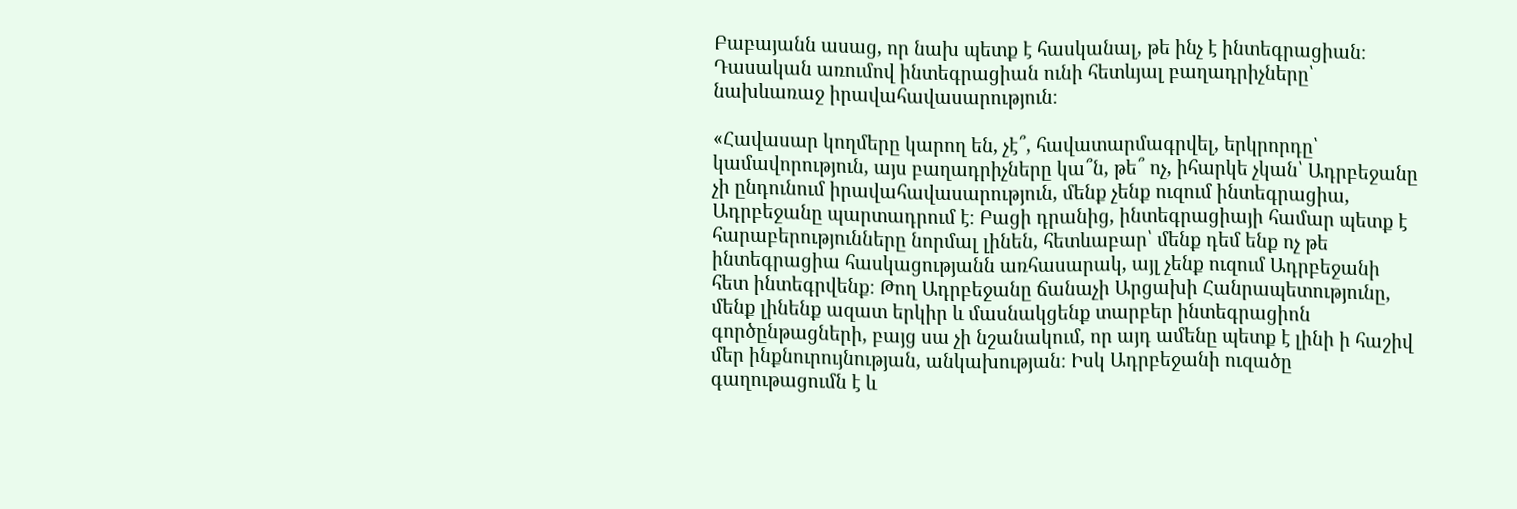Բաբայանն ասաց, որ նախ պետք է հասկանալ, թե ինչ է ինտեգրացիան։ Դասական առումով ինտեգրացիան ունի հետևյալ բաղադրիչները՝ նախևառաջ իրավահավասարություն։

«Հավասար կողմերը կարող են, չէ՞, հավատարմագրվել, երկրորդը՝ կամավորություն, այս բաղադրիչները կա՞ն, թե՞ ոչ, իհարկե չկան՝ Ադրբեջանը չի ընդունում իրավահավասարություն, մենք չենք ուզում ինտեգրացիա, Ադրբեջանը պարտադրում է։ Բացի դրանից, ինտեգրացիայի համար պետք է հարաբերությունները նորմալ լինեն, հետևաբար՝ մենք դեմ ենք ոչ թե ինտեգրացիա հասկացությանն առհասարակ, այլ չենք ուզում Ադրբեջանի հետ ինտեգրվենք։ Թող Ադրբեջանը ճանաչի Արցախի Հանրապետությունը, մենք լինենք ազատ երկիր և մասնակցենք տարբեր ինտեգրացիոն գործընթացների, բայց սա չի նշանակում, որ այդ ամենը պետք է լինի ի հաշիվ մեր ինքնուրույնության, անկախության։ Իսկ Ադրբեջանի ուզածը գաղութացումն է և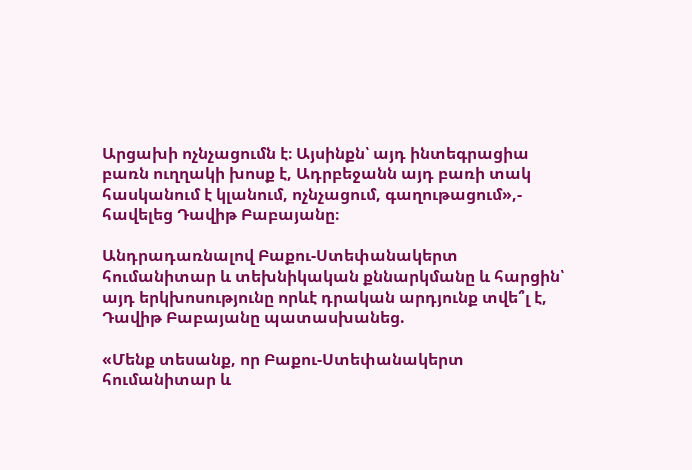Արցախի ոչնչացումն է։ Այսինքն՝ այդ ինտեգրացիա բառն ուղղակի խոսք է, Ադրբեջանն այդ բառի տակ հասկանում է կլանում, ոչնչացում, գաղութացում»,- հավելեց Դավիթ Բաբայանը։

Անդրադառնալով Բաքու-Ստեփանակերտ հումանիտար և տեխնիկական քննարկմանը և հարցին՝ այդ երկխոսությունը որևէ դրական արդյունք տվե՞լ է, Դավիթ Բաբայանը պատասխանեց.

«Մենք տեսանք, որ Բաքու-Ստեփանակերտ հումանիտար և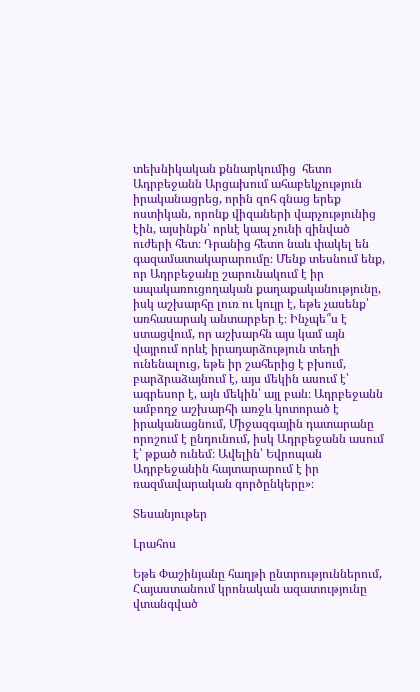տեխնիկական քննարկումից  հետո Ադրբեջանն Արցախում ահաբեկչություն իրականացրեց, որին զոհ գնաց երեք ոստիկան, որոնք վիզաների վարչությունից էին, այսինքն՝ որևէ կապ չունի զինված ուժերի հետ։ Դրանից հետո նաև փակել են գազամատակարարումը։ Մենք տեսնում ենք, որ Ադրբեջանը շարունակում է իր ապակառուցողական քաղաքականությունը, իսկ աշխարհը լուռ ու կույր է, եթե չասենք՝ առհասարակ անտարբեր է։ Ինչպե՞ս է ստացվում, որ աշխարհն այս կամ այն վայրում որևէ իրադարձություն տեղի ունենալուց, եթե իր շահերից է բխում, բարձրաձայնում է, այս մեկին ասում է՝  ագրեսոր է, այն մեկին՝ այլ բան։ Ադրբեջանն ամբողջ աշխարհի առջև կոտորած է իրականացնում, Միջազգային դատարանը որոշում է ընդունում, իսկ Ադրբեջանն ասում է՝ թքած ունեմ։ Ավելին՝ Եվրոպան Ադրբեջանին հայտարարում է իր ռազմավարական գործընկերը»։

Տեսանյութեր

Լրահոս

Եթե Փաշինյանը հաղթի ընտրություններում, Հայաստանում կրոնական ազատությունը վտանգված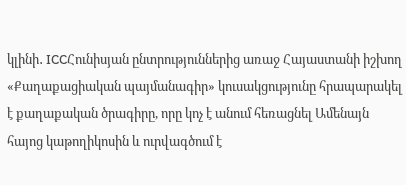կլինի․ ICCՀունիսյան ընտրություններից առաջ Հայաստանի իշխող «Քաղաքացիական պայմանագիր» կուսակցությունը հրապարակել է քաղաքական ծրագիրը, որը կոչ է անում հեռացնել Ամենայն հայոց կաթողիկոսին և ուրվագծում է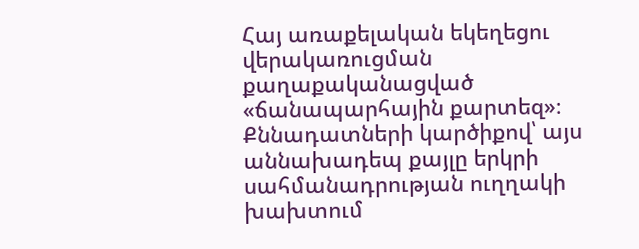Հայ առաքելական եկեղեցու վերակառուցման քաղաքականացված «ճանապարհային քարտեզ»։ Քննադատների կարծիքով՝ այս աննախադեպ քայլը երկրի սահմանադրության ուղղակի խախտում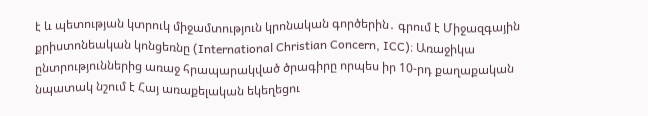է և պետության կտրուկ միջամտություն կրոնական գործերին․ գրում է Միջազգային քրիստոնեական կոնցեռնը (International Christian Concern, ICC)։ Առաջիկա ընտրություններից առաջ հրապարակված ծրագիրը որպես իր 10-րդ քաղաքական նպատակ նշում է Հայ առաքելական եկեղեցու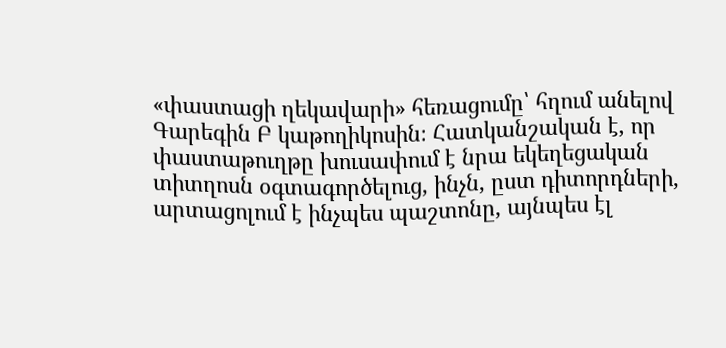«փաստացի ղեկավարի» հեռացումը՝ հղում անելով Գարեգին Բ կաթողիկոսին։ Հատկանշական է, որ փաստաթուղթը խուսափում է նրա եկեղեցական տիտղոսն օգտագործելուց, ինչն, ըստ դիտորդների, արտացոլում է ինչպես պաշտոնը, այնպես էլ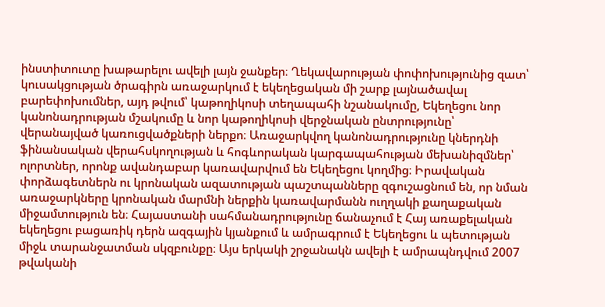ինստիտուտը խաթարելու ավելի լայն ջանքեր։ Ղեկավարության փոփոխությունից զատ՝ կուսակցության ծրագիրն առաջարկում է եկեղեցական մի շարք լայնածավալ բարեփոխումներ, այդ թվում՝ կաթողիկոսի տեղապահի նշանակումը, Եկեղեցու նոր կանոնադրության մշակումը և նոր կաթողիկոսի վերջնական ընտրությունը՝ վերանայված կառուցվածքների ներքո։ Առաջարկվող կանոնադրությունը կներդնի ֆինանսական վերահսկողության և հոգևորական կարգապահության մեխանիզմներ՝ ոլորտներ, որոնք ավանդաբար կառավարվում են Եկեղեցու կողմից։ Իրավական փորձագետներն ու կրոնական ազատության պաշտպանները զգուշացնում են, որ նման առաջարկները կրոնական մարմնի ներքին կառավարմանն ուղղակի քաղաքական միջամտություն են։ Հայաստանի սահմանադրությունը ճանաչում է Հայ առաքելական եկեղեցու բացառիկ դերն ազգային կյանքում և ամրագրում է Եկեղեցու և պետության միջև տարանջատման սկզբունքը։ Այս երկակի շրջանակն ավելի է ամրապնդվում 2007 թվականի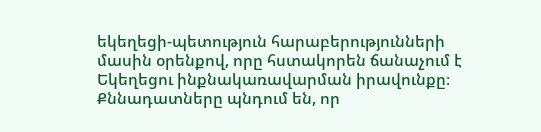եկեղեցի-պետություն հարաբերությունների մասին օրենքով, որը հստակորեն ճանաչում է Եկեղեցու ինքնակառավարման իրավունքը։ Քննադատները պնդում են, որ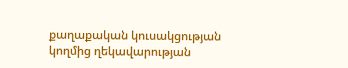քաղաքական կուսակցության կողմից ղեկավարության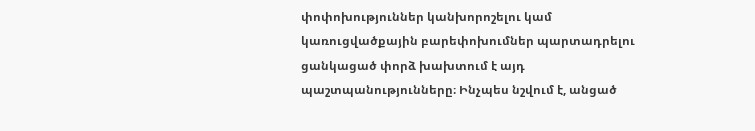փոփոխություններ կանխորոշելու կամ կառուցվածքային բարեփոխումներ պարտադրելու ցանկացած փորձ խախտում է այդ պաշտպանությունները։ Ինչպես նշվում է, անցած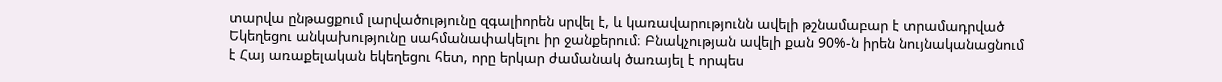տարվա ընթացքում լարվածությունը զգալիորեն սրվել է, և կառավարությունն ավելի թշնամաբար է տրամադրված Եկեղեցու անկախությունը սահմանափակելու իր ջանքերում։ Բնակչության ավելի քան 90%-ն իրեն նույնականացնում է Հայ առաքելական եկեղեցու հետ, որը երկար ժամանակ ծառայել է որպես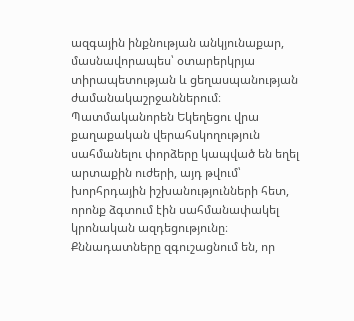ազգային ինքնության անկյունաքար, մասնավորապես՝ օտարերկրյա տիրապետության և ցեղասպանության ժամանակաշրջաններում։ Պատմականորեն Եկեղեցու վրա քաղաքական վերահսկողություն սահմանելու փորձերը կապված են եղել արտաքին ուժերի, այդ թվում՝ խորհրդային իշխանությունների հետ, որոնք ձգտում էին սահմանափակել կրոնական ազդեցությունը։ Քննադատները զգուշացնում են, որ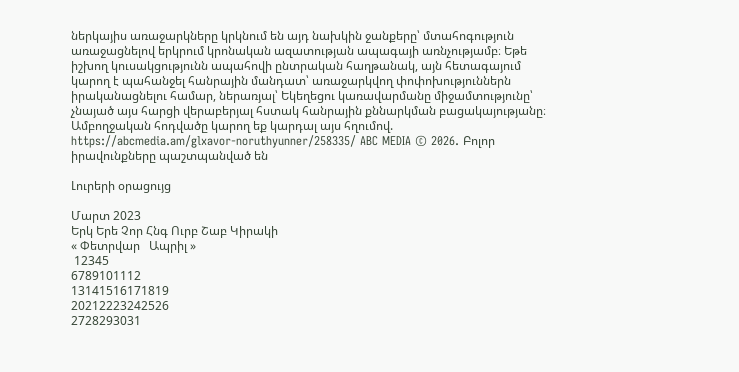ներկայիս առաջարկները կրկնում են այդ նախկին ջանքերը՝ մտահոգություն առաջացնելով երկրում կրոնական ազատության ապագայի առնչությամբ։ Եթե իշխող կուսակցությունն ապահովի ընտրական հաղթանակ, այն հետագայում կարող է պահանջել հանրային մանդատ՝ առաջարկվող փոփոխություններն իրականացնելու համար, ներառյալ՝ Եկեղեցու կառավարմանը միջամտությունը՝ չնայած այս հարցի վերաբերյալ հստակ հանրային քննարկման բացակայությանը։ Ամբողջական հոդվածը կարող եք կարդալ այս հղումով. https://abcmedia.am/glxavor-noruthyunner/258335/ ABC MEDIA © 2026. Բոլոր իրավունքները պաշտպանված են

Լուրերի օրացույց

Մարտ 2023
Երկ Երե Չոր Հնգ Ուրբ Շաբ Կիրակի
« Փետրվար   Ապրիլ »
 12345
6789101112
13141516171819
20212223242526
2728293031